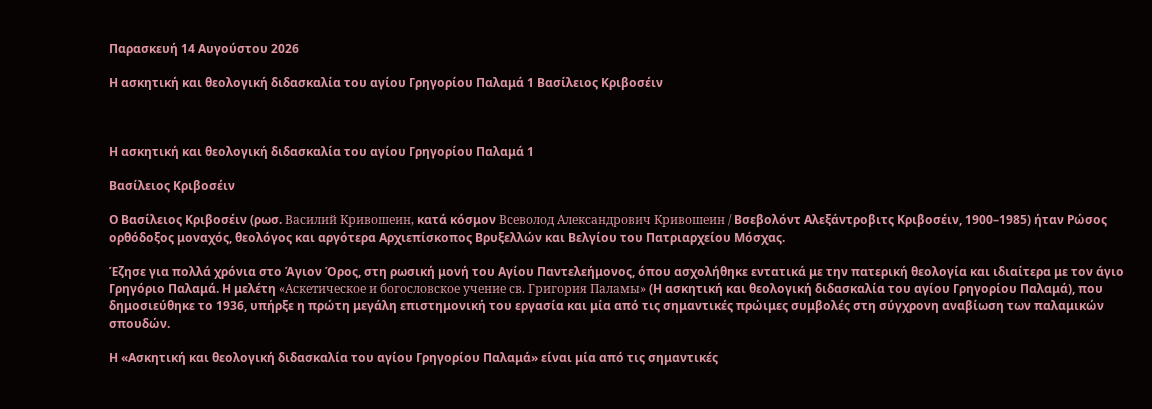Παρασκευή 14 Αυγούστου 2026

Η ασκητική και θεολογική διδασκαλία του αγίου Γρηγορίου Παλαμά 1 Βασίλειος Κριβοσέιν



Η ασκητική και θεολογική διδασκαλία του αγίου Γρηγορίου Παλαμά 1

Βασίλειος Κριβοσέιν

Ο Βασίλειος Κριβοσέιν (ρωσ. Василий Кривошеин, κατά κόσμον Всеволод Александрович Кривошеин / Βσεβολόντ Αλεξάντροβιτς Κριβοσέιν, 1900–1985) ήταν Ρώσος ορθόδοξος μοναχός, θεολόγος και αργότερα Αρχιεπίσκοπος Βρυξελλών και Βελγίου του Πατριαρχείου Μόσχας.

Έζησε για πολλά χρόνια στο Άγιον Όρος, στη ρωσική μονή του Αγίου Παντελεήμονος, όπου ασχολήθηκε εντατικά με την πατερική θεολογία και ιδιαίτερα με τον άγιο Γρηγόριο Παλαμά. Η μελέτη «Аскетическое и богословское учение св. Григория Паламы» (Η ασκητική και θεολογική διδασκαλία του αγίου Γρηγορίου Παλαμά), που δημοσιεύθηκε το 1936, υπήρξε η πρώτη μεγάλη επιστημονική του εργασία και μία από τις σημαντικές πρώιμες συμβολές στη σύγχρονη αναβίωση των παλαμικών σπουδών.

Η «Ασκητική και θεολογική διδασκαλία του αγίου Γρηγορίου Παλαμά» είναι μία από τις σημαντικές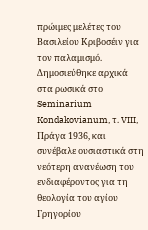πρώιμες μελέτες του Βασιλείου Κριβοσέιν για τον παλαμισμό. Δημοσιεύθηκε αρχικά στα ρωσικά στο Seminarium Kondakovianum, τ. VIII, Πράγα 1936, και συνέβαλε ουσιαστικά στη νεότερη ανανέωση του ενδιαφέροντος για τη θεολογία του αγίου Γρηγορίου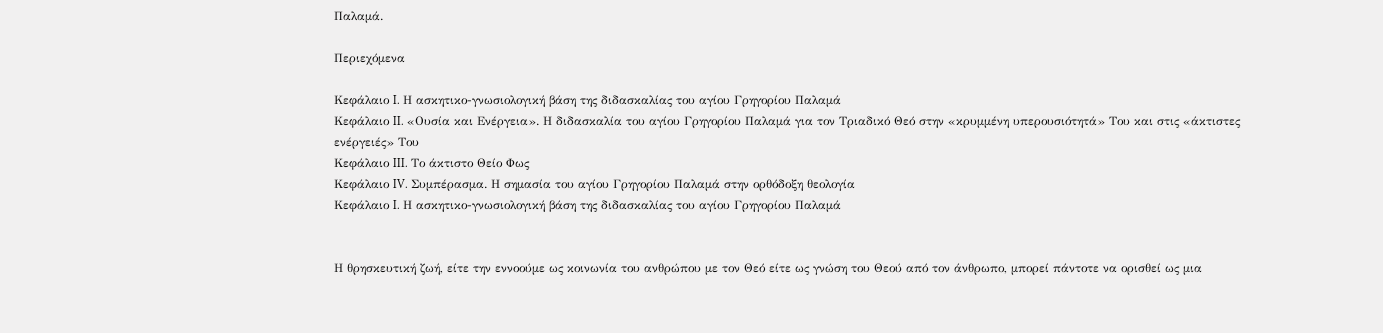Παλαμά.

Περιεχόμενα

Κεφάλαιο I. Η ασκητικο-γνωσιολογική βάση της διδασκαλίας του αγίου Γρηγορίου Παλαμά
Κεφάλαιο II. «Ουσία και Ενέργεια». Η διδασκαλία του αγίου Γρηγορίου Παλαμά για τον Τριαδικό Θεό στην «κρυμμένη υπερουσιότητά» Του και στις «άκτιστες ενέργειές» Του
Κεφάλαιο III. Το άκτιστο Θείο Φως
Κεφάλαιο IV. Συμπέρασμα. Η σημασία του αγίου Γρηγορίου Παλαμά στην ορθόδοξη θεολογία
Κεφάλαιο I. Η ασκητικο-γνωσιολογική βάση της διδασκαλίας του αγίου Γρηγορίου Παλαμά


Η θρησκευτική ζωή, είτε την εννοούμε ως κοινωνία του ανθρώπου με τον Θεό είτε ως γνώση του Θεού από τον άνθρωπο, μπορεί πάντοτε να ορισθεί ως μια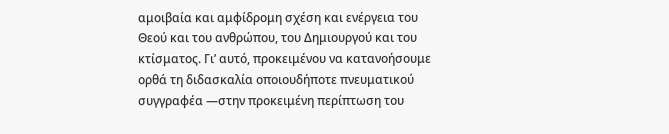αμοιβαία και αμφίδρομη σχέση και ενέργεια του Θεού και του ανθρώπου, του Δημιουργού και του κτίσματος. Γι’ αυτό, προκειμένου να κατανοήσουμε ορθά τη διδασκαλία οποιουδήποτε πνευματικού συγγραφέα —στην προκειμένη περίπτωση του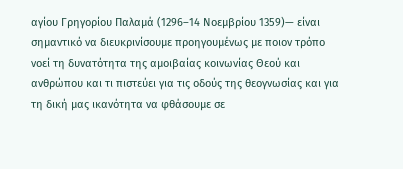αγίου Γρηγορίου Παλαμά (1296–14 Νοεμβρίου 1359)— είναι σημαντικό να διευκρινίσουμε προηγουμένως με ποιον τρόπο νοεί τη δυνατότητα της αμοιβαίας κοινωνίας Θεού και ανθρώπου και τι πιστεύει για τις οδούς της θεογνωσίας και για τη δική μας ικανότητα να φθάσουμε σε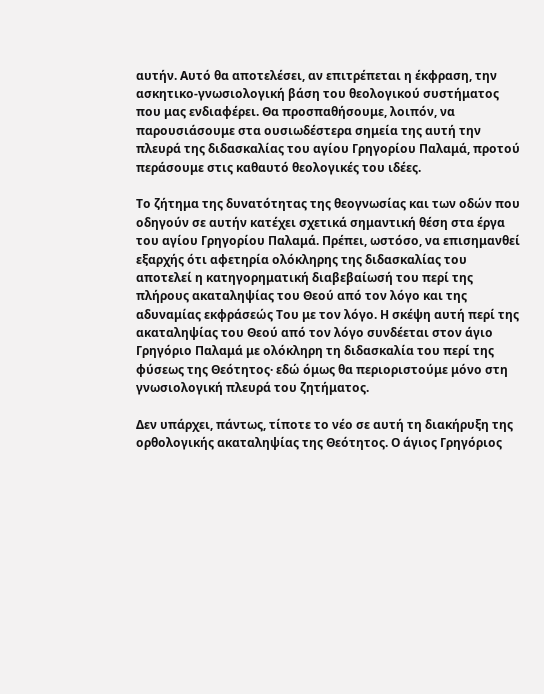αυτήν. Αυτό θα αποτελέσει, αν επιτρέπεται η έκφραση, την ασκητικο-γνωσιολογική βάση του θεολογικού συστήματος που μας ενδιαφέρει. Θα προσπαθήσουμε, λοιπόν, να παρουσιάσουμε στα ουσιωδέστερα σημεία της αυτή την πλευρά της διδασκαλίας του αγίου Γρηγορίου Παλαμά, προτού περάσουμε στις καθαυτό θεολογικές του ιδέες.

Το ζήτημα της δυνατότητας της θεογνωσίας και των οδών που οδηγούν σε αυτήν κατέχει σχετικά σημαντική θέση στα έργα του αγίου Γρηγορίου Παλαμά. Πρέπει, ωστόσο, να επισημανθεί εξαρχής ότι αφετηρία ολόκληρης της διδασκαλίας του αποτελεί η κατηγορηματική διαβεβαίωσή του περί της πλήρους ακαταληψίας του Θεού από τον λόγο και της αδυναμίας εκφράσεώς Του με τον λόγο. Η σκέψη αυτή περί της ακαταληψίας του Θεού από τον λόγο συνδέεται στον άγιο Γρηγόριο Παλαμά με ολόκληρη τη διδασκαλία του περί της φύσεως της Θεότητος· εδώ όμως θα περιοριστούμε μόνο στη γνωσιολογική πλευρά του ζητήματος.

Δεν υπάρχει, πάντως, τίποτε το νέο σε αυτή τη διακήρυξη της ορθολογικής ακαταληψίας της Θεότητος. Ο άγιος Γρηγόριος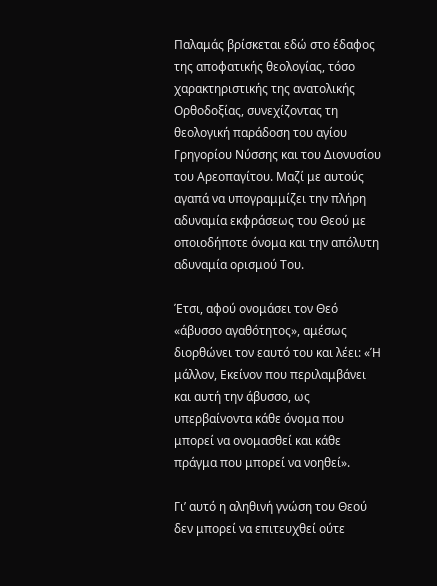Παλαμάς βρίσκεται εδώ στο έδαφος της αποφατικής θεολογίας, τόσο χαρακτηριστικής της ανατολικής Ορθοδοξίας, συνεχίζοντας τη θεολογική παράδοση του αγίου Γρηγορίου Νύσσης και του Διονυσίου του Αρεοπαγίτου. Μαζί με αυτούς αγαπά να υπογραμμίζει την πλήρη αδυναμία εκφράσεως του Θεού με οποιοδήποτε όνομα και την απόλυτη αδυναμία ορισμού Του.

Έτσι, αφού ονομάσει τον Θεό «άβυσσο αγαθότητος», αμέσως διορθώνει τον εαυτό του και λέει: «Ή μάλλον, Εκείνον που περιλαμβάνει και αυτή την άβυσσο, ως υπερβαίνοντα κάθε όνομα που μπορεί να ονομασθεί και κάθε πράγμα που μπορεί να νοηθεί».

Γι’ αυτό η αληθινή γνώση του Θεού δεν μπορεί να επιτευχθεί ούτε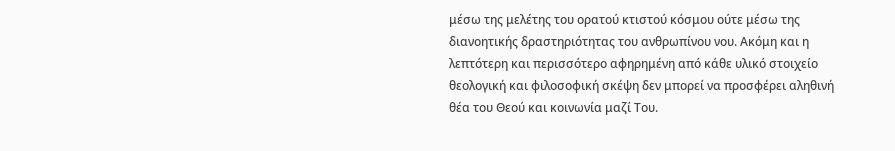μέσω της μελέτης του ορατού κτιστού κόσμου ούτε μέσω της διανοητικής δραστηριότητας του ανθρωπίνου νου. Ακόμη και η λεπτότερη και περισσότερο αφηρημένη από κάθε υλικό στοιχείο θεολογική και φιλοσοφική σκέψη δεν μπορεί να προσφέρει αληθινή θέα του Θεού και κοινωνία μαζί Του.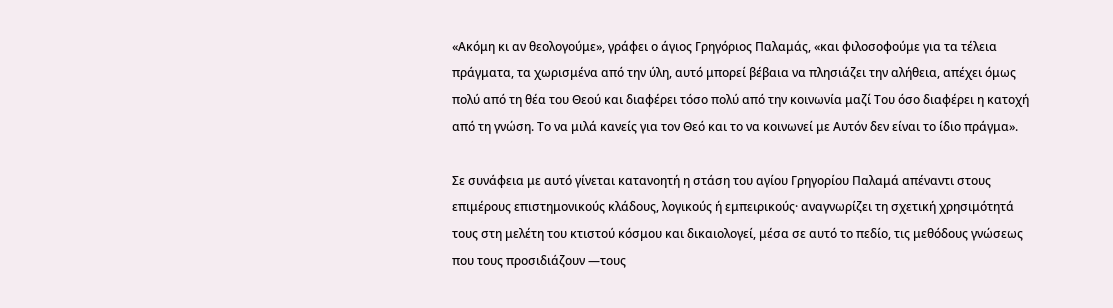«Ακόμη κι αν θεολογούμε», γράφει ο άγιος Γρηγόριος Παλαμάς, «και φιλοσοφούμε για τα τέλεια πράγματα, τα χωρισμένα από την ύλη, αυτό μπορεί βέβαια να πλησιάζει την αλήθεια, απέχει όμως πολύ από τη θέα του Θεού και διαφέρει τόσο πολύ από την κοινωνία μαζί Του όσο διαφέρει η κατοχή από τη γνώση. Το να μιλά κανείς για τον Θεό και το να κοινωνεί με Αυτόν δεν είναι το ίδιο πράγμα».

Σε συνάφεια με αυτό γίνεται κατανοητή η στάση του αγίου Γρηγορίου Παλαμά απέναντι στους επιμέρους επιστημονικούς κλάδους, λογικούς ή εμπειρικούς· αναγνωρίζει τη σχετική χρησιμότητά τους στη μελέτη του κτιστού κόσμου και δικαιολογεί, μέσα σε αυτό το πεδίο, τις μεθόδους γνώσεως που τους προσιδιάζουν —τους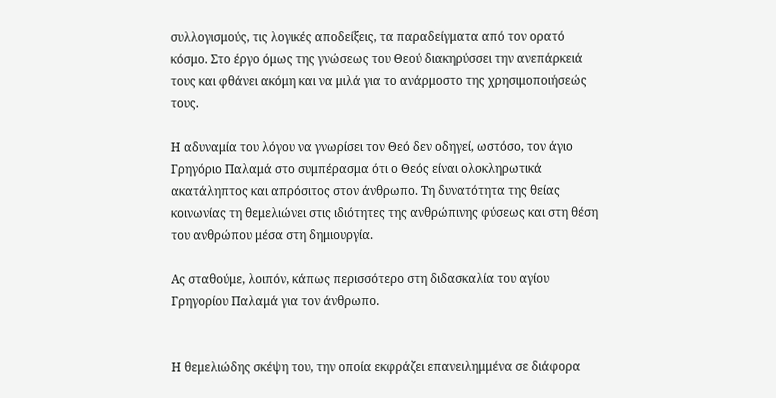συλλογισμούς, τις λογικές αποδείξεις, τα παραδείγματα από τον ορατό κόσμο. Στο έργο όμως της γνώσεως του Θεού διακηρύσσει την ανεπάρκειά τους και φθάνει ακόμη και να μιλά για το ανάρμοστο της χρησιμοποιήσεώς τους.

Η αδυναμία του λόγου να γνωρίσει τον Θεό δεν οδηγεί, ωστόσο, τον άγιο Γρηγόριο Παλαμά στο συμπέρασμα ότι ο Θεός είναι ολοκληρωτικά ακατάληπτος και απρόσιτος στον άνθρωπο. Τη δυνατότητα της θείας κοινωνίας τη θεμελιώνει στις ιδιότητες της ανθρώπινης φύσεως και στη θέση του ανθρώπου μέσα στη δημιουργία.

Ας σταθούμε, λοιπόν, κάπως περισσότερο στη διδασκαλία του αγίου Γρηγορίου Παλαμά για τον άνθρωπο.


Η θεμελιώδης σκέψη του, την οποία εκφράζει επανειλημμένα σε διάφορα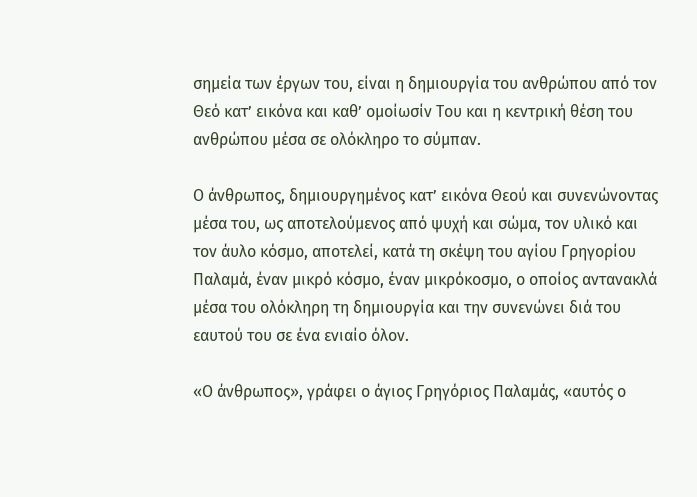σημεία των έργων του, είναι η δημιουργία του ανθρώπου από τον Θεό κατ’ εικόνα και καθ’ ομοίωσίν Του και η κεντρική θέση του ανθρώπου μέσα σε ολόκληρο το σύμπαν.

Ο άνθρωπος, δημιουργημένος κατ’ εικόνα Θεού και συνενώνοντας μέσα του, ως αποτελούμενος από ψυχή και σώμα, τον υλικό και τον άυλο κόσμο, αποτελεί, κατά τη σκέψη του αγίου Γρηγορίου Παλαμά, έναν μικρό κόσμο, έναν μικρόκοσμο, ο οποίος αντανακλά μέσα του ολόκληρη τη δημιουργία και την συνενώνει διά του εαυτού του σε ένα ενιαίο όλον.

«Ο άνθρωπος», γράφει ο άγιος Γρηγόριος Παλαμάς, «αυτός ο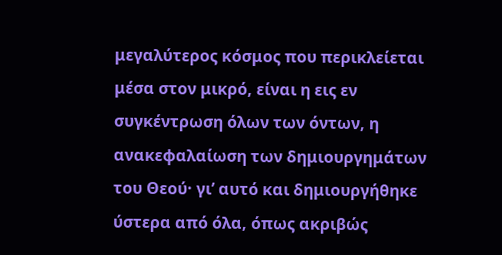μεγαλύτερος κόσμος που περικλείεται μέσα στον μικρό, είναι η εις εν συγκέντρωση όλων των όντων, η ανακεφαλαίωση των δημιουργημάτων του Θεού· γι’ αυτό και δημιουργήθηκε ύστερα από όλα, όπως ακριβώς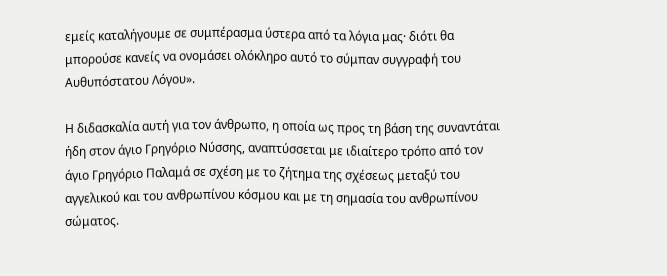εμείς καταλήγουμε σε συμπέρασμα ύστερα από τα λόγια μας· διότι θα μπορούσε κανείς να ονομάσει ολόκληρο αυτό το σύμπαν συγγραφή του Αυθυπόστατου Λόγου».

Η διδασκαλία αυτή για τον άνθρωπο, η οποία ως προς τη βάση της συναντάται ήδη στον άγιο Γρηγόριο Νύσσης, αναπτύσσεται με ιδιαίτερο τρόπο από τον άγιο Γρηγόριο Παλαμά σε σχέση με το ζήτημα της σχέσεως μεταξύ του αγγελικού και του ανθρωπίνου κόσμου και με τη σημασία του ανθρωπίνου σώματος.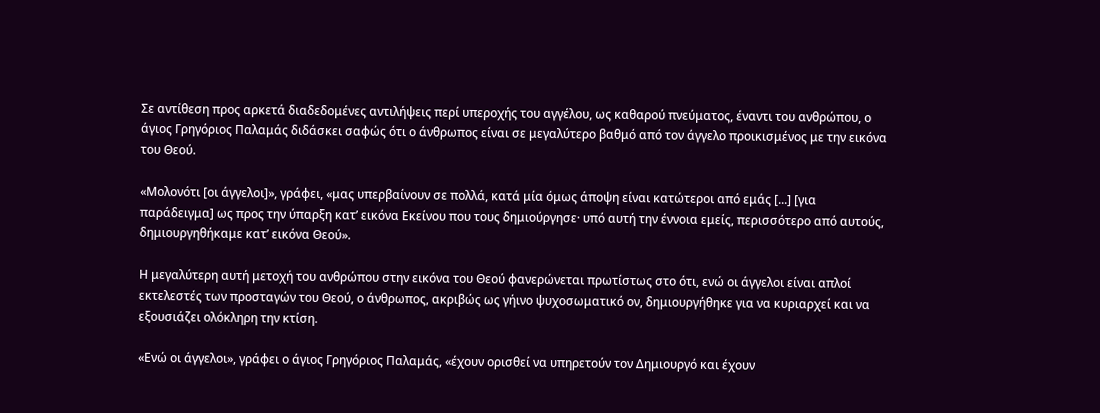Σε αντίθεση προς αρκετά διαδεδομένες αντιλήψεις περί υπεροχής του αγγέλου, ως καθαρού πνεύματος, έναντι του ανθρώπου, ο άγιος Γρηγόριος Παλαμάς διδάσκει σαφώς ότι ο άνθρωπος είναι σε μεγαλύτερο βαθμό από τον άγγελο προικισμένος με την εικόνα του Θεού.

«Μολονότι [οι άγγελοι]», γράφει, «μας υπερβαίνουν σε πολλά, κατά μία όμως άποψη είναι κατώτεροι από εμάς [...] [για παράδειγμα] ως προς την ύπαρξη κατ’ εικόνα Εκείνου που τους δημιούργησε· υπό αυτή την έννοια εμείς, περισσότερο από αυτούς, δημιουργηθήκαμε κατ’ εικόνα Θεού».

Η μεγαλύτερη αυτή μετοχή του ανθρώπου στην εικόνα του Θεού φανερώνεται πρωτίστως στο ότι, ενώ οι άγγελοι είναι απλοί εκτελεστές των προσταγών του Θεού, ο άνθρωπος, ακριβώς ως γήινο ψυχοσωματικό ον, δημιουργήθηκε για να κυριαρχεί και να εξουσιάζει ολόκληρη την κτίση.

«Ενώ οι άγγελοι», γράφει ο άγιος Γρηγόριος Παλαμάς, «έχουν ορισθεί να υπηρετούν τον Δημιουργό και έχουν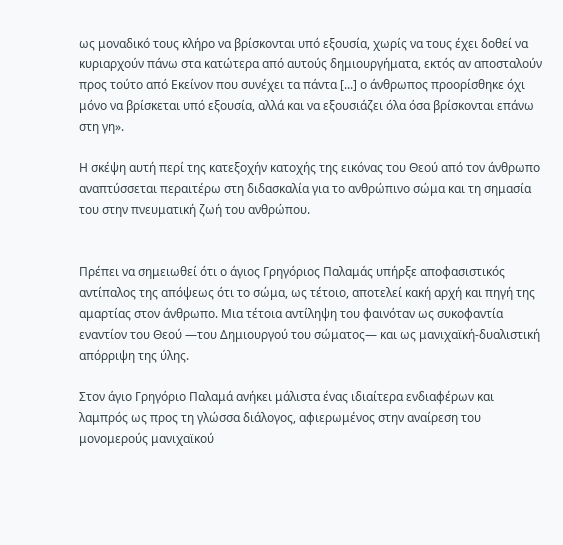ως μοναδικό τους κλήρο να βρίσκονται υπό εξουσία, χωρίς να τους έχει δοθεί να κυριαρχούν πάνω στα κατώτερα από αυτούς δημιουργήματα, εκτός αν αποσταλούν προς τούτο από Εκείνον που συνέχει τα πάντα [...] ο άνθρωπος προορίσθηκε όχι μόνο να βρίσκεται υπό εξουσία, αλλά και να εξουσιάζει όλα όσα βρίσκονται επάνω στη γη».

Η σκέψη αυτή περί της κατεξοχήν κατοχής της εικόνας του Θεού από τον άνθρωπο αναπτύσσεται περαιτέρω στη διδασκαλία για το ανθρώπινο σώμα και τη σημασία του στην πνευματική ζωή του ανθρώπου.


Πρέπει να σημειωθεί ότι ο άγιος Γρηγόριος Παλαμάς υπήρξε αποφασιστικός αντίπαλος της απόψεως ότι το σώμα, ως τέτοιο, αποτελεί κακή αρχή και πηγή της αμαρτίας στον άνθρωπο. Μια τέτοια αντίληψη του φαινόταν ως συκοφαντία εναντίον του Θεού —του Δημιουργού του σώματος— και ως μανιχαϊκή-δυαλιστική απόρριψη της ύλης.

Στον άγιο Γρηγόριο Παλαμά ανήκει μάλιστα ένας ιδιαίτερα ενδιαφέρων και λαμπρός ως προς τη γλώσσα διάλογος, αφιερωμένος στην αναίρεση του μονομερούς μανιχαϊκού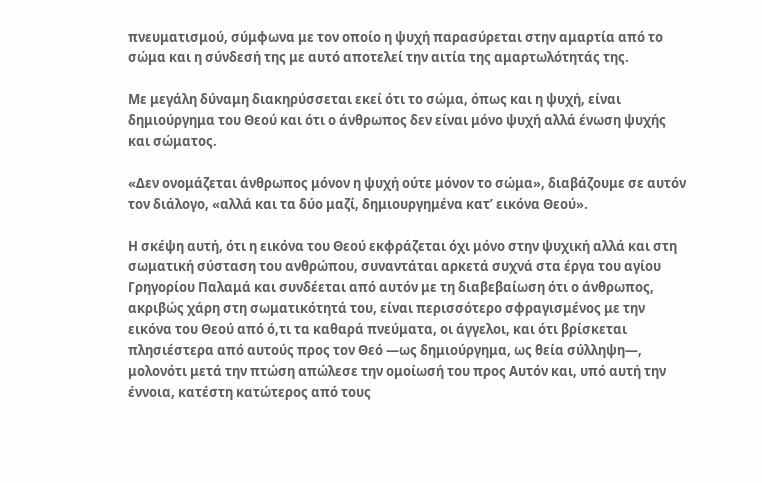πνευματισμού, σύμφωνα με τον οποίο η ψυχή παρασύρεται στην αμαρτία από το σώμα και η σύνδεσή της με αυτό αποτελεί την αιτία της αμαρτωλότητάς της.

Με μεγάλη δύναμη διακηρύσσεται εκεί ότι το σώμα, όπως και η ψυχή, είναι δημιούργημα του Θεού και ότι ο άνθρωπος δεν είναι μόνο ψυχή αλλά ένωση ψυχής και σώματος.

«Δεν ονομάζεται άνθρωπος μόνον η ψυχή ούτε μόνον το σώμα», διαβάζουμε σε αυτόν τον διάλογο, «αλλά και τα δύο μαζί, δημιουργημένα κατ’ εικόνα Θεού».

Η σκέψη αυτή, ότι η εικόνα του Θεού εκφράζεται όχι μόνο στην ψυχική αλλά και στη σωματική σύσταση του ανθρώπου, συναντάται αρκετά συχνά στα έργα του αγίου Γρηγορίου Παλαμά και συνδέεται από αυτόν με τη διαβεβαίωση ότι ο άνθρωπος, ακριβώς χάρη στη σωματικότητά του, είναι περισσότερο σφραγισμένος με την εικόνα του Θεού από ό,τι τα καθαρά πνεύματα, οι άγγελοι, και ότι βρίσκεται πλησιέστερα από αυτούς προς τον Θεό —ως δημιούργημα, ως θεία σύλληψη—, μολονότι μετά την πτώση απώλεσε την ομοίωσή του προς Αυτόν και, υπό αυτή την έννοια, κατέστη κατώτερος από τους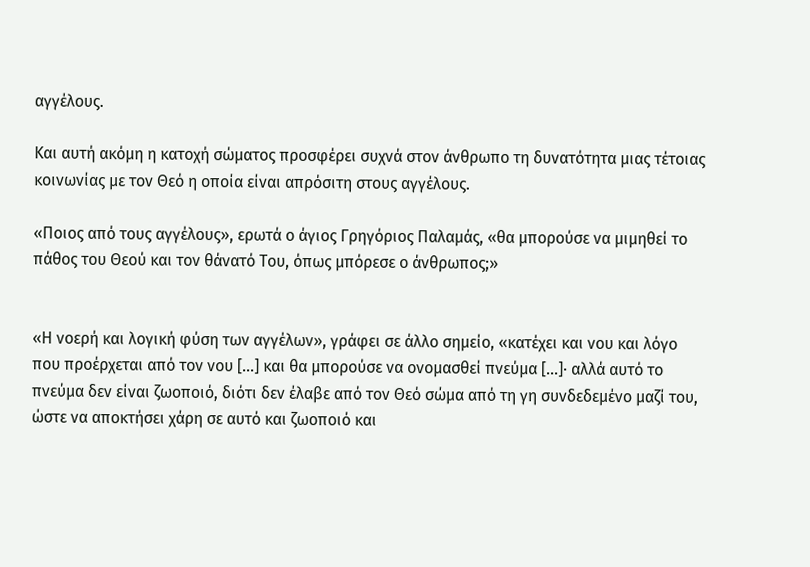αγγέλους.

Και αυτή ακόμη η κατοχή σώματος προσφέρει συχνά στον άνθρωπο τη δυνατότητα μιας τέτοιας κοινωνίας με τον Θεό η οποία είναι απρόσιτη στους αγγέλους.

«Ποιος από τους αγγέλους», ερωτά ο άγιος Γρηγόριος Παλαμάς, «θα μπορούσε να μιμηθεί το πάθος του Θεού και τον θάνατό Του, όπως μπόρεσε ο άνθρωπος;»


«Η νοερή και λογική φύση των αγγέλων», γράφει σε άλλο σημείο, «κατέχει και νου και λόγο που προέρχεται από τον νου [...] και θα μπορούσε να ονομασθεί πνεύμα [...]· αλλά αυτό το πνεύμα δεν είναι ζωοποιό, διότι δεν έλαβε από τον Θεό σώμα από τη γη συνδεδεμένο μαζί του, ώστε να αποκτήσει χάρη σε αυτό και ζωοποιό και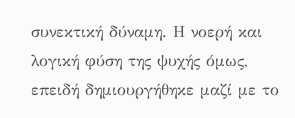συνεκτική δύναμη. Η νοερή και λογική φύση της ψυχής όμως, επειδή δημιουργήθηκε μαζί με το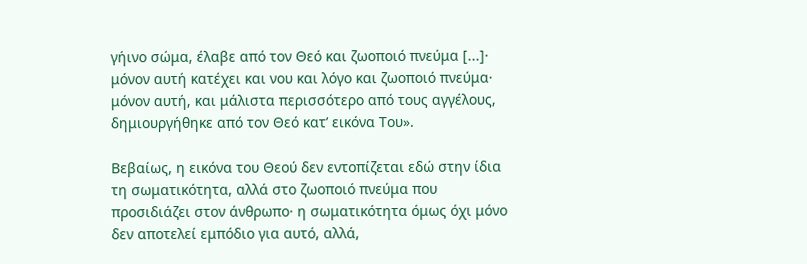γήινο σώμα, έλαβε από τον Θεό και ζωοποιό πνεύμα [...]· μόνον αυτή κατέχει και νου και λόγο και ζωοποιό πνεύμα· μόνον αυτή, και μάλιστα περισσότερο από τους αγγέλους, δημιουργήθηκε από τον Θεό κατ’ εικόνα Του».

Βεβαίως, η εικόνα του Θεού δεν εντοπίζεται εδώ στην ίδια τη σωματικότητα, αλλά στο ζωοποιό πνεύμα που προσιδιάζει στον άνθρωπο· η σωματικότητα όμως όχι μόνο δεν αποτελεί εμπόδιο για αυτό, αλλά,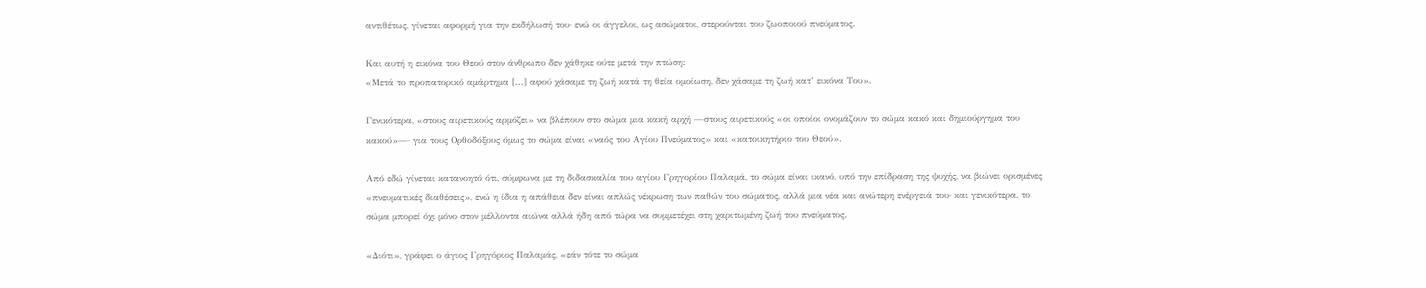αντιθέτως, γίνεται αφορμή για την εκδήλωσή του· ενώ οι άγγελοι, ως ασώματοι, στερούνται του ζωοποιού πνεύματος.

Και αυτή η εικόνα του Θεού στον άνθρωπο δεν χάθηκε ούτε μετά την πτώση:
«Μετά το προπατορικό αμάρτημα [...] αφού χάσαμε τη ζωή κατά τη θεία ομοίωση, δεν χάσαμε τη ζωή κατ’ εικόνα Του».

Γενικότερα, «στους αιρετικούς αρμόζει» να βλέπουν στο σώμα μια κακή αρχή —στους αιρετικούς «οι οποίοι ονομάζουν το σώμα κακό και δημιούργημα του κακού»—· για τους Ορθοδόξους όμως το σώμα είναι «ναός του Αγίου Πνεύματος» και «κατοικητήριο του Θεού».

Από εδώ γίνεται κατανοητό ότι, σύμφωνα με τη διδασκαλία του αγίου Γρηγορίου Παλαμά, το σώμα είναι ικανό, υπό την επίδραση της ψυχής, να βιώνει ορισμένες «πνευματικές διαθέσεις», ενώ η ίδια η απάθεια δεν είναι απλώς νέκρωση των παθών του σώματος, αλλά μια νέα και ανώτερη ενέργειά του· και γενικότερα, το σώμα μπορεί όχι μόνο στον μέλλοντα αιώνα αλλά ήδη από τώρα να συμμετέχει στη χαριτωμένη ζωή του πνεύματος.

«Διότι», γράφει ο άγιος Γρηγόριος Παλαμάς, «εάν τότε το σώμα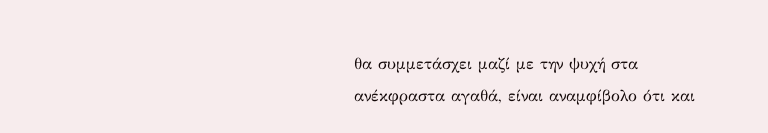θα συμμετάσχει μαζί με την ψυχή στα ανέκφραστα αγαθά, είναι αναμφίβολο ότι και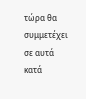τώρα θα συμμετέχει σε αυτά κατά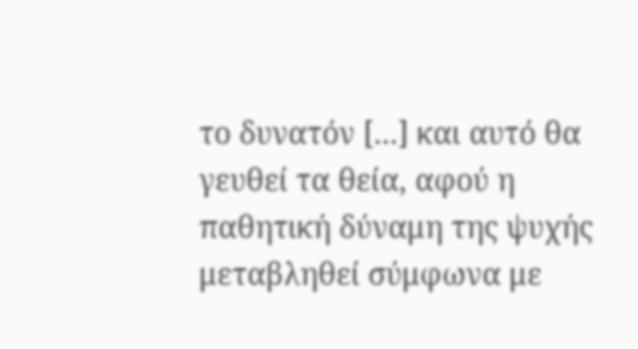το δυνατόν [...] και αυτό θα γευθεί τα θεία, αφού η παθητική δύναμη της ψυχής μεταβληθεί σύμφωνα με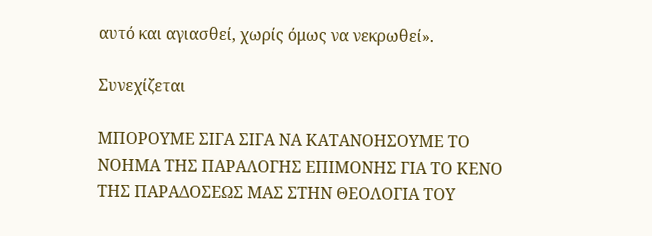αυτό και αγιασθεί, χωρίς όμως να νεκρωθεί».

Συνεχίζεται

ΜΠΟΡΟΥΜΕ ΣΙΓΑ ΣΙΓΑ ΝΑ ΚΑΤΑΝΟΗΣΟΥΜΕ ΤΟ ΝΟΗΜΑ ΤΗΣ ΠΑΡΑΛΟΓΗΣ ΕΠΙΜΟΝΗΣ ΓΙΑ ΤΟ ΚΕΝΟ ΤΗΣ ΠΑΡΑΔΟΣΕΩΣ ΜΑΣ ΣΤΗΝ ΘΕΟΛΟΓΙΑ ΤΟΥ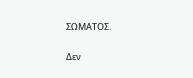ΣΩΜΑΤΟΣ.

Δεν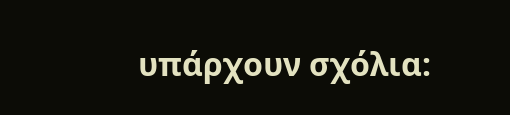υπάρχουν σχόλια: